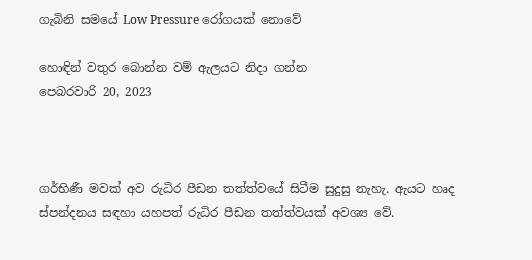ගැබිනි සමයේ Low Pressure රෝගයක් නොවේ

හොඳින් වතුර බොන්න වම් ඇලයට නිදා ගන්න
පෙබරවාරි 20, 2023



ගර්භිණී මවක් අව රුධිර පීඩන තත්ත්වයේ සිටීම සුදුසු නැහැ. ඇයට හෘද ස්පන්දනය සඳහා යහපත් රුධිර පීඩන තත්ත්වයක් අවශ්‍ය වේ.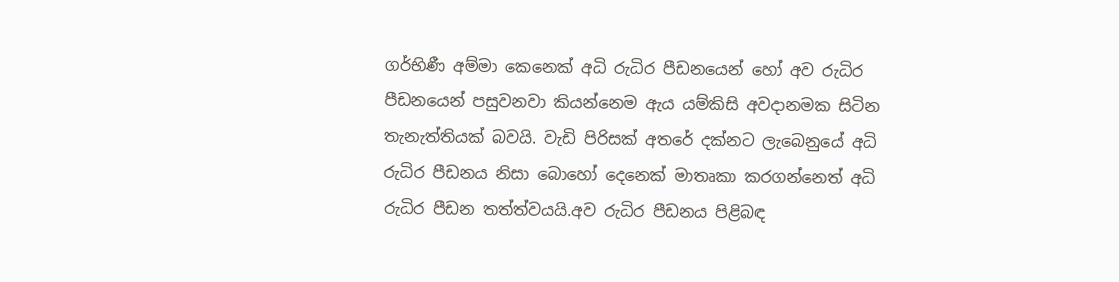ගර්භිණී අම්මා කෙනෙක් අධි රුධිර පීඩනයෙන් හෝ අව රුධිර පීඩනයෙන් පසුවනවා කියන්නෙම ඇය යම්කිසි අවදානමක සිටින තැනැත්තියක් බවයි. වැඩි පිරිසක් අතරේ දක්නට ලැබෙනුයේ අධි රුධිර පීඩනය නිසා බොහෝ දෙනෙක් මාතෘකා කරගන්නෙත් අධි රුධිර පීඩන තත්ත්වයයි.අව රුධිර පීඩනය පිළිබඳ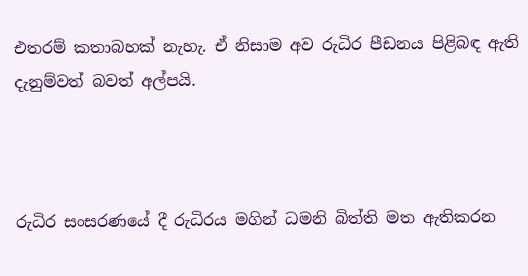එතරම් කතාබහක් නැහැ. ඒ නිසාම අව රුධිර පීඩනය පිළිබඳ ඇති දැනුම්වත් බවත් අල්පයි.



රුධිර සංසරණයේ දී රුධිරය මගින් ධමනි බිත්ති මත ඇතිකරන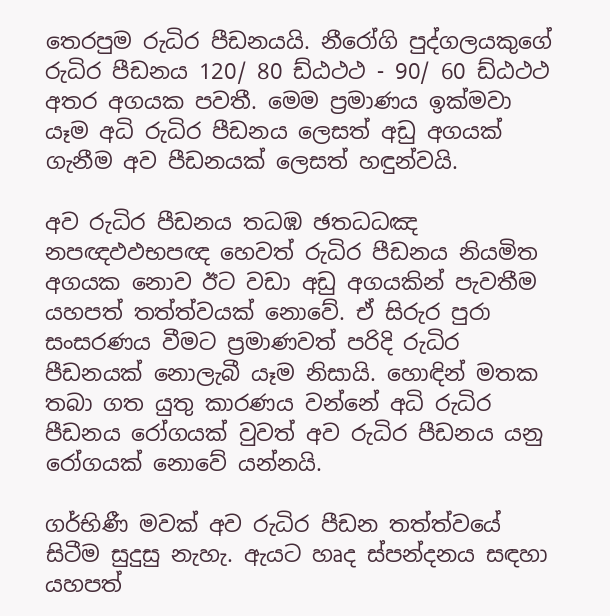තෙරපුම රුධිර පීඩනයයි. නීරෝගි පුද්ගලයකුගේ රුධිර පීඩනය 120/ 80 ඩ්ඨථථ - 90/ 60 ඩ්ඨථථ අතර අගයක පවතී. මෙම ප්‍රමාණය ඉක්මවා යෑම අධි රුධිර පීඩනය ලෙසත් අඩු අගයක් ගැනීම අව පීඩනයක් ලෙසත් හඳුන්වයි.

අව රුධිර පීඩනය තධඹ ඡතධධඤ නපඥඵඵභපඥ හෙවත් රුධිර පීඩනය නියමිත අගයක නොව ඊට වඩා අඩු අගයකින් පැවතීම යහපත් තත්ත්වයක් නොවේ. ඒ සිරුර පුරා සංසරණය වීමට ප්‍රමාණවත් පරිදි රුධිර පීඩනයක් නොලැබී යෑම නිසායි. හොඳින් මතක තබා ගත යුතු කාරණය වන්නේ අධි රුධිර පීඩනය රෝගයක් වුවත් අව රුධිර පීඩනය යනු රෝගයක් නොවේ යන්නයි.

ගර්භිණී මවක් අව රුධිර පීඩන තත්ත්වයේ සිටීම සුදුසු නැහැ. ඇයට හෘද ස්පන්දනය සඳහා යහපත්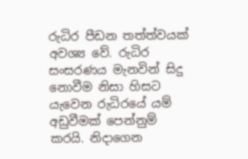රුධිර පීඩන තත්ත්වයක් අවශ්‍ය වේ. රුධිර සංසරණය මැනවින් සිදු නොවීම නිසා හිසට යැවෙන රුධිරයේ යම් අඩුවීමක් පෙන්නුම් කරයි. නිදාගෙන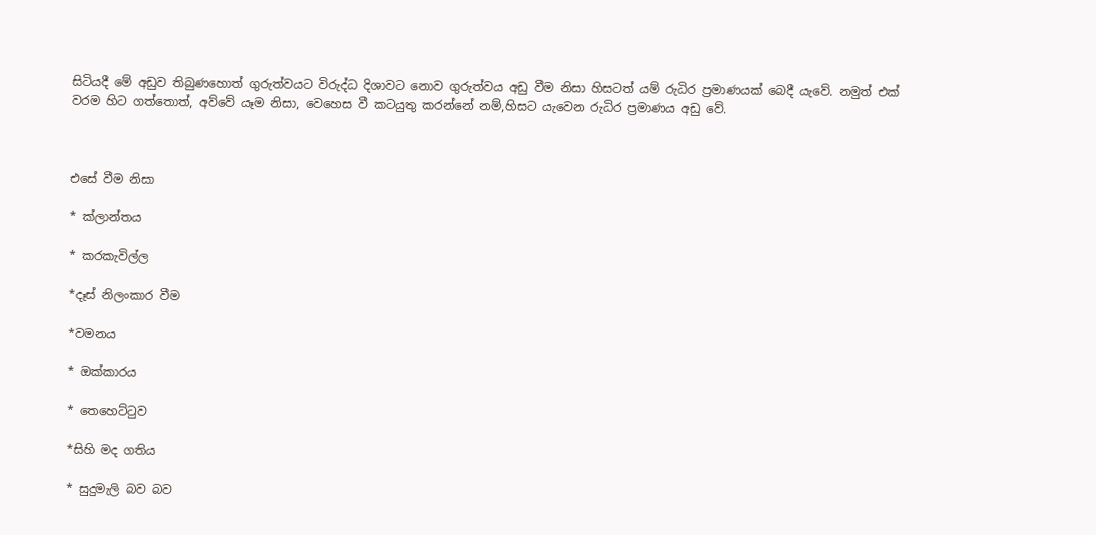සිටියදී මේ අඩුව තිබුණහොත් ගුරුත්වයට විරුද්ධ දිශාවට නොව ගුරුත්වය අඩු වීම නිසා හිසටත් යම් රුධිර ප්‍රමාණයක් බෙදී යැවේ. නමුත් එක් වරම හිට ගත්තොත්, අව්වේ යෑම නිසා, වෙහෙස වී කටයුතු කරන්නේ නම්,හිසට යැවෙන රුධිර ප්‍රමාණය අඩු වේ.



එසේ වීම නිසා

* ක්ලාන්තය

* කරකැවිල්ල

*දෑස් නිලංකාර වීම

*වමනය

* ඔක්කාරය

* තෙහෙට්ටුව

*සිහි මද ගතිය

* සුදුමැලි බව බව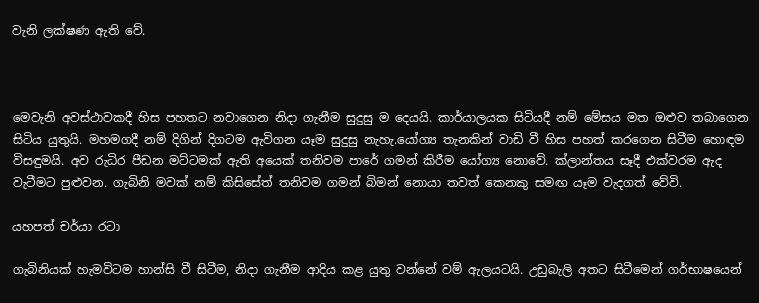වැනි ලක්ෂණ ඇති වේ.



මෙවැනි අවස්ථාවකදී හිස පහතට නවාගෙන නිදා ගැනීම සුදුසු ම දෙයයි. කාර්යාලයක සිටියදී නම් මේසය මත ඔළුව තබාගෙන සිටිය යුතුයි. මහමගදී නම් දිගින් දිගටම ඇවිගන යෑම සුදුසු නැහැ.යෝග්‍ය තැනකින් වාඩි වී හිස පහත් කරගෙන සිටීම හොඳම විසඳුමයි. අව රුධිර පීඩන මට්ටමක් ඇති අයෙක් තනිවම පාරේ ගමන් කිරීම යෝග්‍ය නොවේ. ක්ලාන්තය සෑදී එක්වරම ඇද වැටීමට පුළුවන. ගැබිනි මවක් නම් කිසිසේත් තනිවම ගමන් බිමන් නොයා තවත් කෙනකු සමඟ යෑම වැදගත් වේවි.

යහපත් චර්යා රටා

ගැබිනියක් හැමවිටම හාන්සි වී සිටීම, නිදා ගැනීම ආදිය කළ යුතු වන්නේ වම් ඇලයටයි. උඩුබැලි අතට සිටීමෙන් ගර්භාෂයෙන්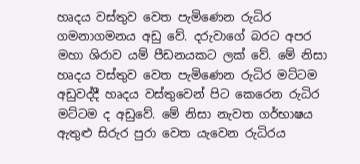හෘදය වස්තුව වෙත පැමිණෙන රුධිර ගමනාගමනය අඩු වේ. දරුවාගේ බරට අපර මහා ශිරාව යම් පීඩනයකට ලක් වේ. මේ නිසා හෘදය වස්තුව වෙත පැමිණෙන රුධිර මට්ටම අඩුවද්දී හෘදය වස්තුවෙන් පිට කෙරෙන රුධිර මට්ටම ද අඩුවේ. මේ නිසා නැවත ගර්භාෂය ඇතුළු සිරුර පුරා වෙත යැවෙන රුධිරය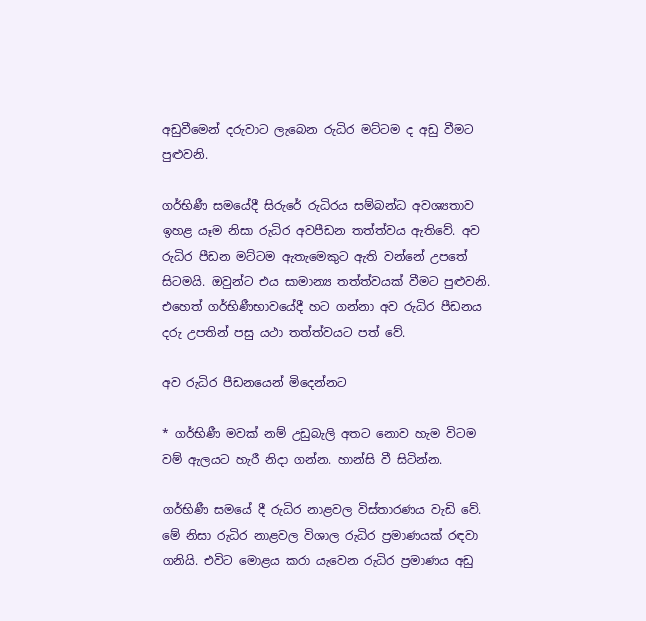අඩුවීමෙන් දරුවාට ලැබෙන රුධිර මට්ටම ද අඩු වීමට පුළුවනි.

ගර්භිණී සමයේදී සිරුරේ රුධිරය සම්බන්ධ අවශ්‍යතාව ඉහළ යෑම නිසා රුධිර අවපීඩන තත්ත්වය ඇතිවේ. අව රුධිර පීඩන මට්ටම ඇතැමෙකුට ඇති වන්නේ උපතේ සිටමයි. ඔවුන්ට එය සාමාන්‍ය තත්ත්වයක් වීමට පුළුවනි. එහෙත් ගර්භිණීභාවයේදී හට ගන්නා අව රුධිර පීඩනය දරු උපතින් පසු යථා තත්ත්වයට පත් වේ.

අව රුධිර පීඩනයෙන් මිදෙන්නට

* ගර්භිණී මවක් නම් උඩුබැලි අතට නොව හැම විටම වම් ඇලයට හැරී නිදා ගන්න. හාන්සි වී සිටින්න.

ගර්භිණී සමයේ දී රුධිර නාළවල විස්තාරණය වැඩි වේ. මේ නිසා රුධිර නාළවල විශාල රුධිර ප්‍රමාණයක් රඳවා ගනියි. එවිට මොළය කරා යැවෙන රුධිර ප්‍රමාණය අඩු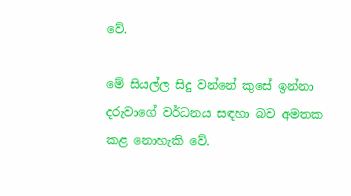වේ.

මේ සියල්ල සිදු වන්නේ කුසේ ඉන්නා දරුවාගේ වර්ධනය සඳහා බව අමතක කළ නොහැකි වේ.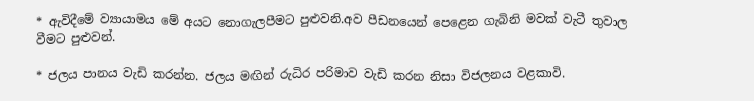* ඇවිදීමේ ව්‍යායාමය මේ අයට නොගැලපීමට පුළුවනි.අව පීඩනයෙන් පෙළෙන ගැබිනි මවක් වැටී තුවාල වීමට පුළුවන්.

* ජලය පානය වැඩි කරන්න. ජලය මඟින් රුධිර පරිමාව වැඩි කරන නිසා විජලනය වළකාවි.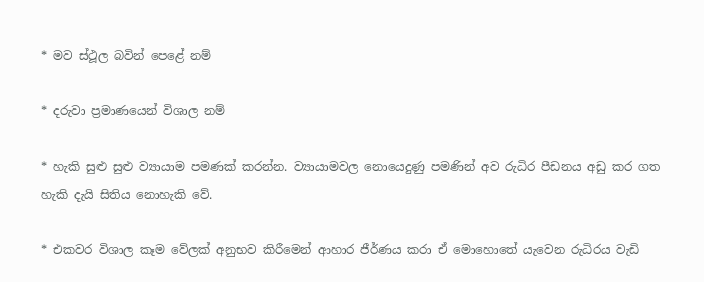* මව ස්ථූල බවින් පෙළේ නම්

* දරුවා ප්‍රමාණයෙන් විශාල නම්

* හැකි සුළු සුළු ව්‍යායාම පමණක් කරන්න. ව්‍යායාමවල නොයෙදුණු පමණින් අව රුධිර පීඩනය අඩු කර ගත හැකි දැයි සිතිය නොහැකි වේ.

* එකවර විශාල කෑම වේලක් අනුභව කිරීමෙන් ආහාර ජීර්ණය කරා ඒ මොහොතේ යැවෙන රුධිරය වැඩි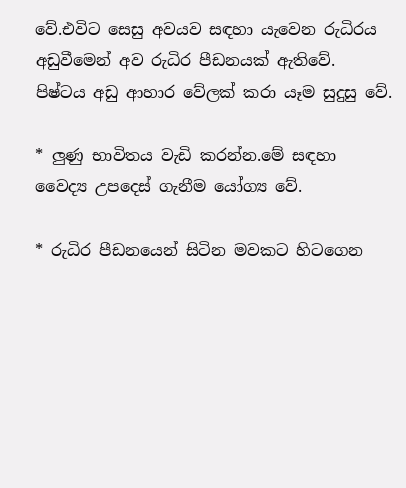වේ.එවිට සෙසු අවයව සඳහා යැවෙන රුධිරය අඩුවීමෙන් අව රුධිර පීඩනයක් ඇතිවේ. පිෂ්ටය අඩු ආහාර වේලක් කරා යෑම සුදුසු වේ.

* ලුණු භාවිතය වැඩි කරන්න.මේ සඳහා වෛද්‍ය උපදෙස් ගැනීම යෝග්‍ය වේ.

* රුධිර පීඩනයෙන් සිටින මවකට හිටගෙන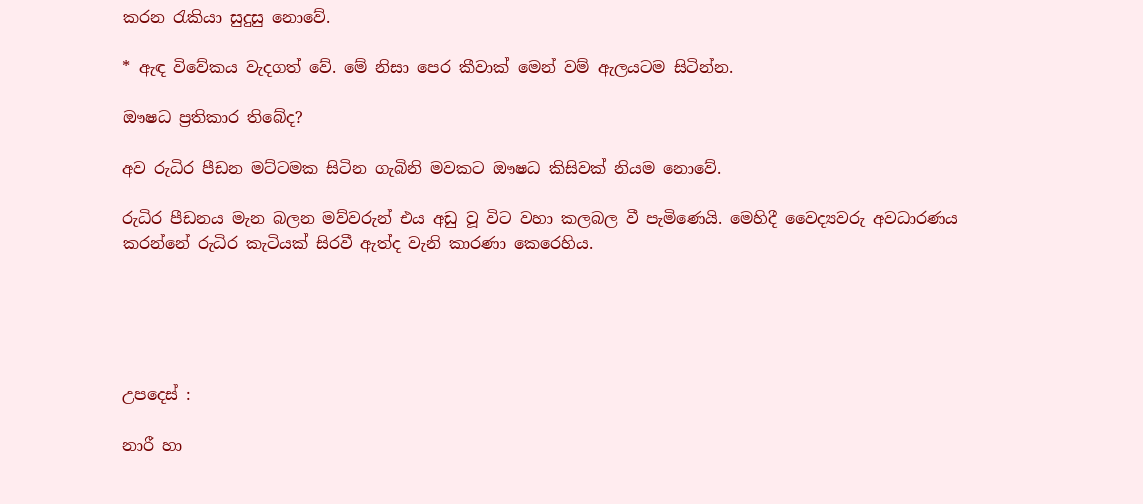කරන රැකියා සුදුසු නොවේ.

* ඇඳ විවේකය වැදගත් වේ. මේ නිසා පෙර කීවාක් මෙන් වම් ඇලයටම සිටින්න.

ඖෂධ ප්‍රතිකාර තිබේද?

අව රුධිර පීඩන මට්ටමක සිටින ගැබිනි මවකට ඖෂධ කිසිවක් නියම නොවේ.

රුධිර පීඩනය මැන බලන මව්වරුන් එය අඩු වූ විට වහා කලබල වී පැමිණෙයි. මෙහිදී වෛද්‍යවරු අවධාරණය කරන්නේ රුධිර කැටියක් සිරවී ඇත්ද වැනි කාරණා කෙරෙහිය.





උපදෙස් :

නාරී හා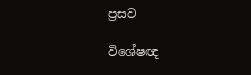ප්‍රසව

විශේෂඥ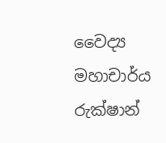වෛද්‍ය මහාචාර්ය රුක්ෂාන්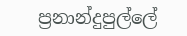ප්‍රනාන්දුපුල්ලේ